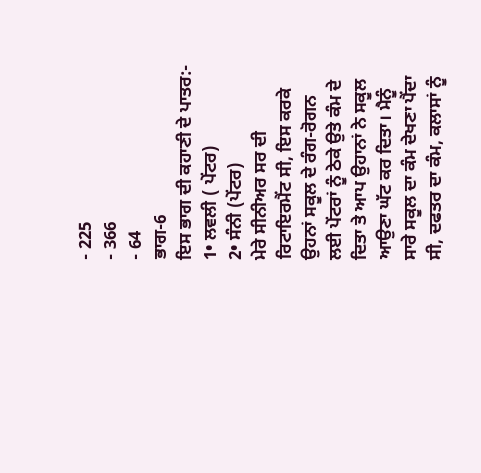- 225
- 366
- 64
ਭਾਗ-6
ਇਸ ਭਾਗ ਦੀ ਕਹਾਣੀ ਦੇ ਪਾਤਰ:-
1• ਲਵਲੀ ( ਪੇਂਟਰ)
2• ਸੰਨੀ (ਪੇਂਟਰ)
ਮੇਰੇ ਸੀਨੀਅਰ ਸਰ ਦੀ ਰਿਟਾਇਰਮੈਂਟ ਸੀ, ਇਸ ਕਰਕੇ ਉਹਨਾਂ ਸਕੂਲ ਦੇ ਰੰਗ-ਰੋਗਨ ਲਈ ਪੇਂਟਰਾਂ ਨੂੰ ਠੇਕੇ ਉਤੇ ਕੰਮ ਦੇ ਦਿਤਾ ਤੇ ਆਪ ਉਹਾਨਾਂ ਨੇ ਸਕੂਲ ਆਉਣਾ ਘੱਟ ਕਰ ਦਿਤਾ। ਮੈਨੂੰ ਸਾਰੇ ਸਕੂਲ ਦਾ ਕੰਮ ਦੇਖਣਾ ਪੈਂਦਾ ਸੀ, ਦਫਤਰ ਦਾ ਕੰਮ, ਕਲਾਸਾਂ ਨੂੰ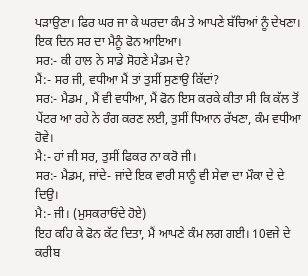ਪੜਾਉਣਾ। ਫਿਰ ਘਰ ਜਾ ਕੇ ਘਰਦਾ ਕੰਮ ਤੇ ਆਪਣੇ ਬੱਚਿਆਂ ਨੂੰ ਦੇਖਣਾ।
ਇਕ ਦਿਨ ਸਰ ਦਾ ਮੈਨੂੰ ਫੋਨ ਆਇਆ।
ਸਰ:- ਕੀ ਹਾਲ ਨੇ ਸਾਡੇ ਸੋਹਣੇ ਮੈਡਮ ਦੇ?
ਮੈਂ:- ਸਰ ਜੀ, ਵਧੀਆ ਮੈਂ ਤਾਂ ਤੁਸੀਂ ਸੁਣਾਉ ਕਿੱਦਾਂ?
ਸਰ:- ਮੈਡਮ , ਮੈਂ ਵੀ ਵਧੀਆ, ਮੈਂ ਫੋਨ ਇਸ ਕਰਕੇ ਕੀਤਾ ਸੀ ਕਿ ਕੱਲ ਤੋਂ ਪੇਂਟਰ ਆ ਰਹੇ ਨੇ ਰੰਗ ਕਰਣ ਲਈ, ਤੁਸੀਂ ਧਿਆਨ ਰੱਖਣਾ, ਕੰਮ ਵਧੀਆ ਹੋਵੇ।
ਮੈ:- ਹਾਂ ਜੀ ਸਰ, ਤੁਸੀਂ ਫਿਕਰ ਨਾ ਕਰੋ ਜੀ।
ਸਰ:- ਮੈਡਮ, ਜਾਂਦੇ- ਜਾਂਦੇ ਇਕ ਵਾਰੀ ਸਾਨੂੰ ਵੀ ਸੇਵਾ ਦਾ ਮੌਕਾ ਦੇ ਦੇ ਦਿਉ।
ਮੈ:- ਜੀ। (ਮੁਸਕਰਾਓਂਦੇ ਹੋਏ)
ਇਹ ਕਹਿ ਕੇ ਫੋਨ ਕੱਟ ਦਿਤਾ, ਮੈਂ ਆਪਣੇ ਕੰਮ ਲਗ ਗਈ। 10ਵਜੇ ਦੇ ਕਰੀਬ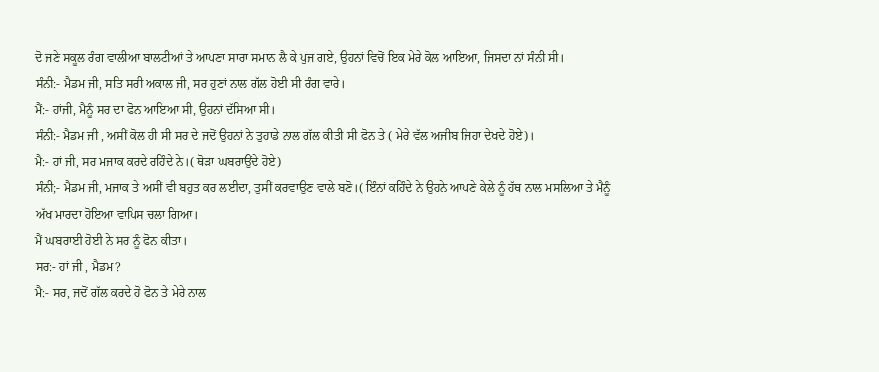ਦੋ ਜਣੇ ਸਕੂਲ ਰੰਗ ਵਾਲੀਆ ਬਾਲਟੀਆਂ ਤੇ ਆਪਣਾ ਸਾਰਾ ਸਮਾਨ ਲੈ ਕੇ ਪੁਜ ਗਏ, ਉਹਨਾਂ ਵਿਚੋਂ ਇਕ ਮੇਰੇ ਕੋਲ ਆਇਆ, ਜਿਸਦਾ ਨਾਂ ਸੰਨੀ ਸੀ।
ਸੰਨੀ:- ਮੈਡਮ ਜੀ, ਸਤਿ ਸਰੀ ਅਕਾਲ ਜੀ, ਸਰ ਹੁਣਾਂ ਨਾਲ ਗੱਲ ਹੋਈ ਸੀ ਰੰਗ ਵਾਰੇ।
ਮੈਂ:- ਹਾਂਜੀ, ਮੈਨੂੰ ਸਰ ਦਾ ਫੋਨ ਆਇਆ ਸੀ, ਉਹਨਾਂ ਦੱਸਿਆ ਸੀ।
ਸੰਨੀ:- ਮੈਡਮ ਜੀ , ਅਸੀਂ ਕੋਲ ਹੀ ਸੀ ਸਰ ਦੇ ਜਦੋਂ ਉਹਨਾਂ ਨੇ ਤੁਹਾਡੇ ਨਾਲ ਗੱਲ ਕੀਤੀ ਸੀ ਫੋਨ ਤੇ ( ਮੇਰੇ ਵੱਲ ਅਜੀਬ ਜਿਹਾ ਦੇਖਦੇ ਹੋਏ)।
ਮੈ:- ਹਾਂ ਜੀ, ਸਰ ਮਜਾਕ ਕਰਦੇ ਰਹਿੰਦੇ ਨੇ।( ਥੋੜਾ ਘਬਰਾਉਂਦੇ ਹੋਏ)
ਸੰਨੀ;- ਮੈਡਮ ਜੀ, ਮਜਾਕ ਤੇ ਅਸੀਂ ਵੀ ਬਹੁਤ ਕਰ ਲਈਦਾ, ਤੁਸੀਂ ਕਰਵਾਉਣ ਵਾਲੇ ਬਣੋ।( ਇੰਨਾਂ ਕਹਿੰਦੇ ਨੇ ਉਹਨੇ ਆਪਣੇ ਕੇਲੇ ਨੂੰ ਹੱਥ ਨਾਲ ਮਸਲਿਆ ਤੇ ਮੈਨੂੰ ਅੱਖ ਮਾਰਦਾ ਹੋਇਆ ਵਾਪਿਸ ਚਲਾ ਗਿਆ।
ਮੈਂ ਘਬਰਾਈ ਹੋਈ ਨੇ ਸਰ ਨੂੰ ਫੋਨ ਕੀਤਾ।
ਸਰ:- ਹਾਂ ਜੀ , ਮੈਡਮ?
ਮੈ:- ਸਰ, ਜਦੋਂ ਗੱਲ ਕਰਦੇ ਹੋ ਫੋਨ ਤੇ ਮੇਰੇ ਨਾਲ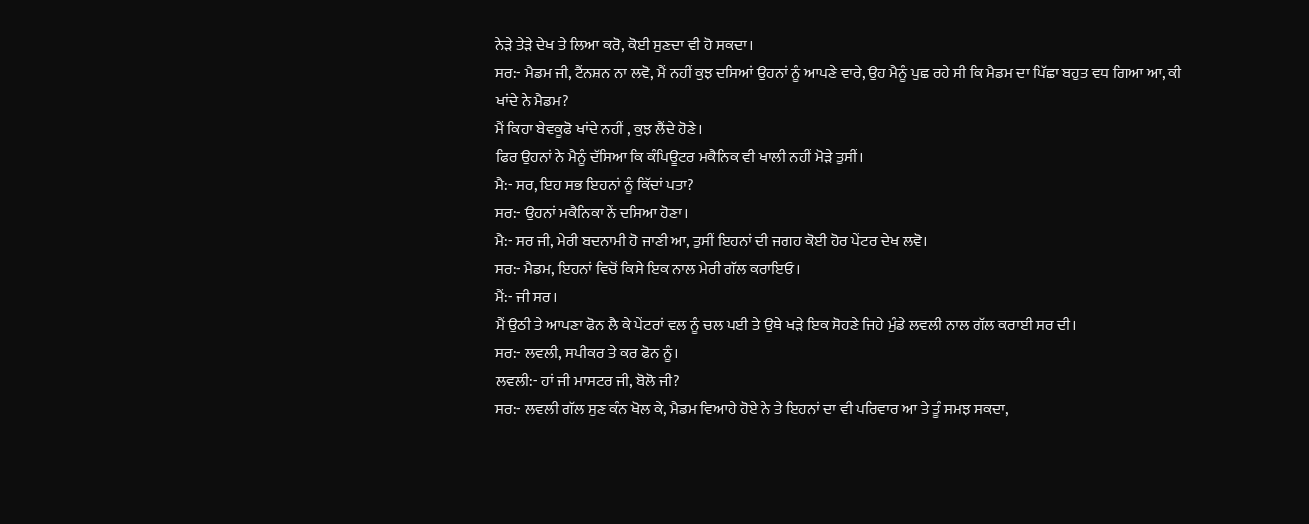ਨੇੜੇ ਤੇੜੇ ਦੇਖ ਤੇ ਲਿਆ ਕਰੋ, ਕੋਈ ਸੁਣਦਾ ਵੀ ਹੋ ਸਕਦਾ।
ਸਰ:- ਮੈਡਮ ਜੀ, ਟੈਂਨਸ਼ਨ ਨਾ ਲਵੋ, ਮੈਂ ਨਹੀਂ ਕੁਝ ਦਸਿਆਂ ਉਹਨਾਂ ਨੂੰ ਆਪਣੇ ਵਾਰੇ, ਉਹ ਮੈਨੂੰ ਪੁਛ ਰਹੇ ਸੀ ਕਿ ਮੈਡਮ ਦਾ ਪਿੱਛਾ ਬਹੁਤ ਵਧ ਗਿਆ ਆ, ਕੀ ਖਾਂਦੇ ਨੇ ਮੈਡਮ?
ਮੈਂ ਕਿਹਾ ਬੇਵਕੂਫੋ ਖਾਂਦੇ ਨਹੀਂ , ਕੁਝ ਲੈਂਦੇ ਹੋਣੇ।
ਫਿਰ ਉਹਨਾਂ ਨੇ ਮੈਨੂੰ ਦੱਸਿਆ ਕਿ ਕੰਪਿਊਟਰ ਮਕੈਨਿਕ ਵੀ ਖਾਲੀ ਨਹੀਂ ਮੋੜੇ ਤੁਸੀਂ।
ਮੈ:- ਸਰ, ਇਹ ਸਭ ਇਹਨਾਂ ਨੂੰ ਕਿੱਦਾਂ ਪਤਾ?
ਸਰ:- ਉਹਨਾਂ ਮਕੈਨਿਕਾ ਨੇਂ ਦਸਿਆ ਹੋਣਾ।
ਮੈ:- ਸਰ ਜੀ, ਮੇਰੀ ਬਦਨਾਮੀ ਹੋ ਜਾਣੀ ਆ, ਤੁਸੀਂ ਇਹਨਾਂ ਦੀ ਜਗਹ ਕੋਈ ਹੋਰ ਪੇਂਟਰ ਦੇਖ ਲਵੋ।
ਸਰ:- ਮੈਡਮ, ਇਹਨਾਂ ਵਿਚੋਂ ਕਿਸੇ ਇਕ ਨਾਲ ਮੇਰੀ ਗੱਲ ਕਰਾਇਓ।
ਮੈਂ:- ਜੀ ਸਰ।
ਮੈਂ ਉਠੀ ਤੇ ਆਪਣਾ ਫੋਨ ਲੈ ਕੇ ਪੇਂਟਰਾਂ ਵਲ ਨੂੰ ਚਲ ਪਈ ਤੇ ਉਥੇ ਖੜੇ ਇਕ ਸੋਹਣੇ ਜਿਹੇ ਮੁੰਡੇ ਲਵਲੀ ਨਾਲ ਗੱਲ ਕਰਾਈ ਸਰ ਦੀ।
ਸਰ:- ਲਵਲੀ, ਸਪੀਕਰ ਤੇ ਕਰ ਫੋਨ ਨੂੰ।
ਲਵਲੀ:- ਹਾਂ ਜੀ ਮਾਸਟਰ ਜੀ, ਬੋਲੋ ਜੀ?
ਸਰ:- ਲਵਲੀ ਗੱਲ ਸੁਣ ਕੰਨ ਖੋਲ ਕੇ, ਮੈਡਮ ਵਿਆਹੇ ਹੋਏ ਨੇ ਤੇ ਇਹਨਾਂ ਦਾ ਵੀ ਪਰਿਵਾਰ ਆ ਤੇ ਤੂੰ ਸਮਝ ਸਕਦਾ,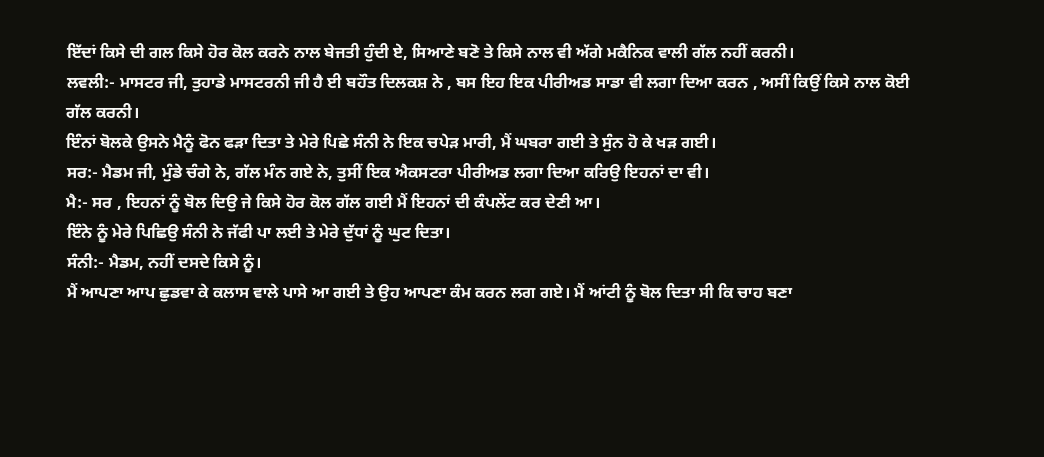ਇੱਦਾਂ ਕਿਸੇ ਦੀ ਗਲ ਕਿਸੇ ਹੋਰ ਕੋਲ ਕਰਨੇ ਨਾਲ ਬੇਜਤੀ ਹੁੰਦੀ ਏ, ਸਿਆਣੇ ਬਣੋ ਤੇ ਕਿਸੇ ਨਾਲ ਵੀ ਅੱਗੇ ਮਕੈਨਿਕ ਵਾਲੀ ਗੱਲ ਨਹੀਂ ਕਰਨੀ।
ਲਵਲੀ:- ਮਾਸਟਰ ਜੀ, ਤੁਹਾਡੇ ਮਾਸਟਰਨੀ ਜੀ ਹੈ ਈ ਬਹੌਤ ਦਿਲਕਸ਼ ਨੇ , ਬਸ ਇਹ ਇਕ ਪੀਰੀਅਡ ਸਾਡਾ ਵੀ ਲਗਾ ਦਿਆ ਕਰਨ , ਅਸੀਂ ਕਿਉਂ ਕਿਸੇ ਨਾਲ ਕੋਈ ਗੱਲ ਕਰਨੀ।
ਇੰਨਾਂ ਬੋਲਕੇ ਉਸਨੇ ਮੈਨੂੰ ਫੋਨ ਫੜਾ ਦਿਤਾ ਤੇ ਮੇਰੇ ਪਿਛੇ ਸੰਨੀ ਨੇ ਇਕ ਚਪੇੜ ਮਾਰੀ, ਮੈਂ ਘਬਰਾ ਗਈ ਤੇ ਸੁੰਨ ਹੋ ਕੇ ਖੜ ਗਈ।
ਸਰ:- ਮੈਡਮ ਜੀ, ਮੁੰਡੇ ਚੰਗੇ ਨੇ, ਗੱਲ ਮੰਨ ਗਏ ਨੇ, ਤੁਸੀਂ ਇਕ ਐਕਸਟਰਾ ਪੀਰੀਅਡ ਲਗਾ ਦਿਆ ਕਰਿਉ ਇਹਨਾਂ ਦਾ ਵੀ।
ਮੈ:- ਸਰ , ਇਹਨਾਂ ਨੂੰ ਬੋਲ ਦਿਉ ਜੇ ਕਿਸੇ ਹੋਰ ਕੋਲ ਗੱਲ ਗਈ ਮੈਂ ਇਹਨਾਂ ਦੀ ਕੰਪਲੇਂਟ ਕਰ ਦੇਣੀ ਆ।
ਇੰਨੇ ਨੂੰ ਮੇਰੇ ਪਿਛਿਉ ਸੰਨੀ ਨੇ ਜੱਫੀ ਪਾ ਲਈ ਤੇ ਮੇਰੇ ਦੁੱਧਾਂ ਨੂੰ ਘੁਟ ਦਿਤਾ।
ਸੰਨੀ:- ਮੈਡਮ, ਨਹੀਂ ਦਸਦੇ ਕਿਸੇ ਨੂੰ।
ਮੈਂ ਆਪਣਾ ਆਪ ਛੁਡਵਾ ਕੇ ਕਲਾਸ ਵਾਲੇ ਪਾਸੇ ਆ ਗਈ ਤੇ ਉਹ ਆਪਣਾ ਕੰਮ ਕਰਨ ਲਗ ਗਏ। ਮੈਂ ਆਂਟੀ ਨੂੰ ਬੋਲ ਦਿਤਾ ਸੀ ਕਿ ਚਾਹ ਬਣਾ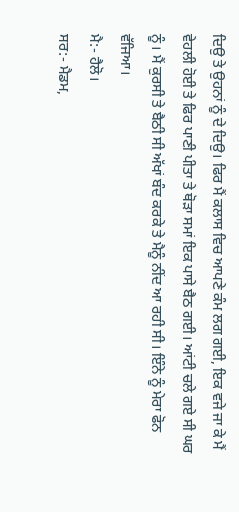ਦਿਉ ਤੇ ਉਹਨਾਂ ਨੂੰ ਦੇ ਦਿਉ। ਫਿਰ ਮੈਂ ਕਲਾਸ ਵਿਚ ਆਪਣੇ ਕੰਮ ਲਗ ਗਈ, ਇਕ ਵਜੇ ਜਾ ਕੇ ਮੈਂ ਵੇਹਲੀ ਹੋਈ ਤੇ ਫਿਰ ਪਾਣੀ ਪੀਤਾ ਤੇ ਥੋੜਾ ਸਮਾਂ ਇਕ ਪਾਸੇ ਬੈਠ ਗਈ। ਆਂਟੀ ਚਲੇ ਗਏ ਸੀ ਘਰ ਨੂੰ। ਮੈਂ ਕੁਰਸੀ ਤੇ ਬੈਠੀ ਸੀ ਅੱਖਾਂ ਬੰਦ ਕਰਕੇ ਤੇ ਮੈਨੂੰ ਨੀਂਦ ਆ ਰਹੀ ਸੀ। ਇੰਨੇ ਨੂੰ ਮੇਰਾ ਫੋਨ ਵੱਜਿਆ।
ਮੈ:- ਹੈਲੋ।
ਸਰ:- ਮੈਡਮ,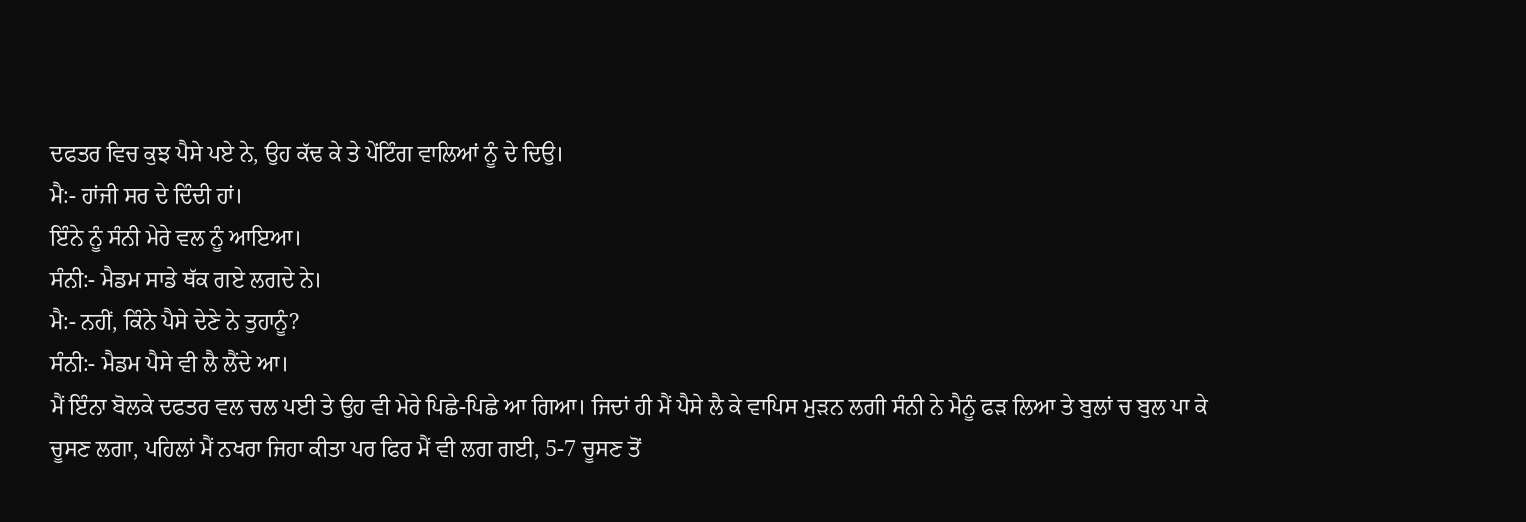ਦਫਤਰ ਵਿਚ ਕੁਝ ਪੈਸੇ ਪਏ ਨੇ, ਉਹ ਕੱਢ ਕੇ ਤੇ ਪੇਂਟਿੰਗ ਵਾਲਿਆਂ ਨੂੰ ਦੇ ਦਿਉ।
ਮੈ:- ਹਾਂਜੀ ਸਰ ਦੇ ਦਿੰਦੀ ਹਾਂ।
ਇੰਨੇ ਨੂੰ ਸੰਨੀ ਮੇਰੇ ਵਲ ਨੂੰ ਆਇਆ।
ਸੰਨੀ:- ਮੈਡਮ ਸਾਡੇ ਥੱਕ ਗਏ ਲਗਦੇ ਨੇ।
ਮੈ:- ਨਹੀਂ, ਕਿੰਨੇ ਪੈਸੇ ਦੇਣੇ ਨੇ ਤੁਹਾਨੂੰ?
ਸੰਨੀ:- ਮੈਡਮ ਪੈਸੇ ਵੀ ਲੈ ਲੈਂਦੇ ਆ।
ਮੈਂ ਇੰਨਾ ਬੋਲਕੇ ਦਫਤਰ ਵਲ ਚਲ ਪਈ ਤੇ ਉਹ ਵੀ ਮੇਰੇ ਪਿਛੇ-ਪਿਛੇ ਆ ਗਿਆ। ਜਿਦਾਂ ਹੀ ਮੈਂ ਪੈਸੇ ਲੈ ਕੇ ਵਾਪਿਸ ਮੁੜਨ ਲਗੀ ਸੰਨੀ ਨੇ ਮੈਨੂੰ ਫੜ ਲਿਆ ਤੇ ਬੁਲਾਂ ਚ ਬੁਲ ਪਾ ਕੇ ਚੂਸਣ ਲਗਾ, ਪਹਿਲਾਂ ਮੈਂ ਨਖਰਾ ਜਿਹਾ ਕੀਤਾ ਪਰ ਫਿਰ ਮੈਂ ਵੀ ਲਗ ਗਈ, 5-7 ਚੂਸਣ ਤੋਂ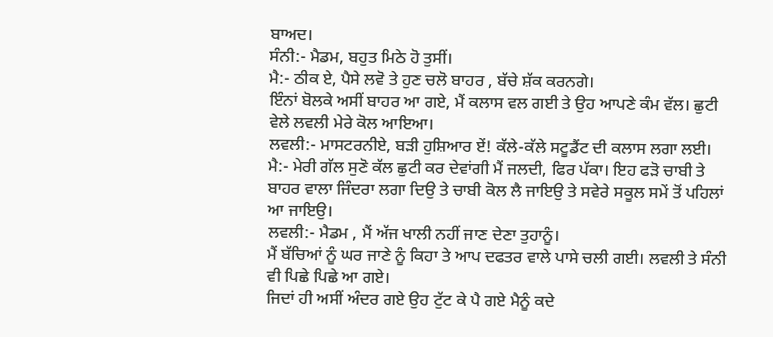ਬਾਅਦ।
ਸੰਨੀ:- ਮੈਡਮ, ਬਹੁਤ ਮਿਠੇ ਹੋ ਤੁਸੀਂ।
ਮੈ:- ਠੀਕ ਏ, ਪੈਸੇ ਲਵੋ ਤੇ ਹੁਣ ਚਲੋ ਬਾਹਰ , ਬੱਚੇ ਸ਼ੱਕ ਕਰਨਗੇ।
ਇੰਨਾਂ ਬੋਲਕੇ ਅਸੀਂ ਬਾਹਰ ਆ ਗਏ, ਮੈਂ ਕਲਾਸ ਵਲ ਗਈ ਤੇ ਉਹ ਆਪਣੇ ਕੰਮ ਵੱਲ। ਛੁਟੀ ਵੇਲੇ ਲਵਲੀ ਮੇਰੇ ਕੋਲ ਆਇਆ।
ਲਵਲੀ:- ਮਾਸਟਰਨੀਏ, ਬੜੀ ਹੁਸ਼ਿਆਰ ਏਂ! ਕੱਲੇ-ਕੱਲੇ ਸਟੂਡੈਂਟ ਦੀ ਕਲਾਸ ਲਗਾ ਲਈ।
ਮੈ:- ਮੇਰੀ ਗੱਲ ਸੁਣੋ ਕੱਲ ਛੁਟੀ ਕਰ ਦੇਵਾਂਗੀ ਮੈਂ ਜਲਦੀ, ਫਿਰ ਪੱਕਾ। ਇਹ ਫੜੋ ਚਾਬੀ ਤੇ ਬਾਹਰ ਵਾਲਾ ਜਿੰਦਰਾ ਲਗਾ ਦਿਉ ਤੇ ਚਾਬੀ ਕੋਲ ਲੈ ਜਾਇਉ ਤੇ ਸਵੇਰੇ ਸਕੂਲ ਸਮੇਂ ਤੋਂ ਪਹਿਲਾਂ ਆ ਜਾਇਉ।
ਲਵਲੀ:- ਮੈਡਮ , ਮੈਂ ਅੱਜ ਖਾਲੀ ਨਹੀਂ ਜਾਣ ਦੇਣਾ ਤੁਹਾਨੂੰ।
ਮੈਂ ਬੱਚਿਆਂ ਨੂੰ ਘਰ ਜਾਣੇ ਨੂੰ ਕਿਹਾ ਤੇ ਆਪ ਦਫਤਰ ਵਾਲੇ ਪਾਸੇ ਚਲੀ ਗਈ। ਲਵਲੀ ਤੇ ਸੰਨੀ ਵੀ ਪਿਛੇ ਪਿਛੇ ਆ ਗਏ।
ਜਿਦਾਂ ਹੀ ਅਸੀਂ ਅੰਦਰ ਗਏ ਉਹ ਟੁੱਟ ਕੇ ਪੈ ਗਏ ਮੈਨੂੰ ਕਦੇ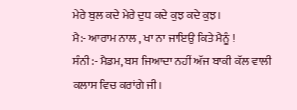ਮੇਰੇ ਬੁਲ ਕਦੇ ਮੇਰੇ ਦੁਧ ਕਦੇ ਕੁਝ ਕਦੇ ਕੁਝ।
ਮੈ:- ਆਰਾਮ ਨਾਲ , ਖਾ ਨਾ ਜਾਇਉ ਕਿਤੇ ਮੈਨੂੰ !
ਸੰਨੀ:- ਮੈਡਮ, ਬਸ ਜਿਆਦਾ ਨਹੀਂ ਅੱਜ ਬਾਕੀ ਕੱਲ ਵਾਲੀ ਕਲਾਸ ਵਿਚ ਕਰਾਂਗੇ ਜੀ।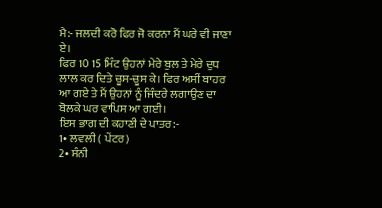ਮੈ:- ਜਲਦੀ ਕਰੋ ਫਿਰ ਜੋ ਕਰਨਾ ਮੈਂ ਘਰੇ ਵੀ ਜਾਣਾ ਏ।
ਫਿਰ 10 15 ਮਿੰਟ ਉਹਨਾਂ ਮੇਰੇ ਬੁਲ ਤੇ ਮੇਰੇ ਦੁਧ ਲਾਲ ਕਰ ਦਿਤੇ ਚੂਸ-ਚੂਸ ਕੇ। ਫਿਰ ਅਸੀਂ ਬਾਹਰ ਆ ਗਏ ਤੇ ਮੈਂ ਉਹਨਾਂ ਨੂੰ ਜਿੰਦਰੇ ਲਗਾਉਣ ਦਾ ਬੋਲਕੇ ਘਰ ਵਾਪਿਸ ਆ ਗਈ।
ਇਸ ਭਾਗ ਦੀ ਕਹਾਣੀ ਦੇ ਪਾਤਰ:-
1• ਲਵਲੀ ( ਪੇਂਟਰ)
2• ਸੰਨੀ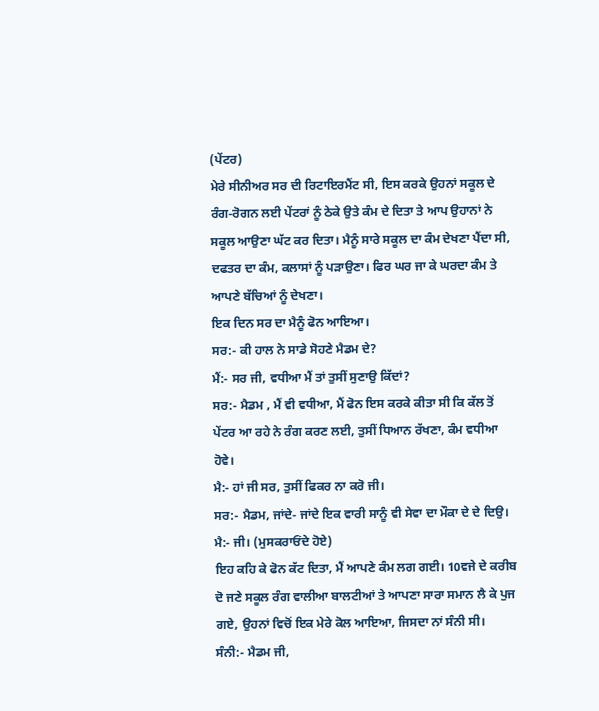(ਪੇਂਟਰ)
ਮੇਰੇ ਸੀਨੀਅਰ ਸਰ ਦੀ ਰਿਟਾਇਰਮੈਂਟ ਸੀ, ਇਸ ਕਰਕੇ ਉਹਨਾਂ ਸਕੂਲ ਦੇ ਰੰਗ-ਰੋਗਨ ਲਈ ਪੇਂਟਰਾਂ ਨੂੰ ਠੇਕੇ ਉਤੇ ਕੰਮ ਦੇ ਦਿਤਾ ਤੇ ਆਪ ਉਹਾਨਾਂ ਨੇ ਸਕੂਲ ਆਉਣਾ ਘੱਟ ਕਰ ਦਿਤਾ। ਮੈਨੂੰ ਸਾਰੇ ਸਕੂਲ ਦਾ ਕੰਮ ਦੇਖਣਾ ਪੈਂਦਾ ਸੀ, ਦਫਤਰ ਦਾ ਕੰਮ, ਕਲਾਸਾਂ ਨੂੰ ਪੜਾਉਣਾ। ਫਿਰ ਘਰ ਜਾ ਕੇ ਘਰਦਾ ਕੰਮ ਤੇ ਆਪਣੇ ਬੱਚਿਆਂ ਨੂੰ ਦੇਖਣਾ।
ਇਕ ਦਿਨ ਸਰ ਦਾ ਮੈਨੂੰ ਫੋਨ ਆਇਆ।
ਸਰ:- ਕੀ ਹਾਲ ਨੇ ਸਾਡੇ ਸੋਹਣੇ ਮੈਡਮ ਦੇ?
ਮੈਂ:- ਸਰ ਜੀ, ਵਧੀਆ ਮੈਂ ਤਾਂ ਤੁਸੀਂ ਸੁਣਾਉ ਕਿੱਦਾਂ?
ਸਰ:- ਮੈਡਮ , ਮੈਂ ਵੀ ਵਧੀਆ, ਮੈਂ ਫੋਨ ਇਸ ਕਰਕੇ ਕੀਤਾ ਸੀ ਕਿ ਕੱਲ ਤੋਂ ਪੇਂਟਰ ਆ ਰਹੇ ਨੇ ਰੰਗ ਕਰਣ ਲਈ, ਤੁਸੀਂ ਧਿਆਨ ਰੱਖਣਾ, ਕੰਮ ਵਧੀਆ ਹੋਵੇ।
ਮੈ:- ਹਾਂ ਜੀ ਸਰ, ਤੁਸੀਂ ਫਿਕਰ ਨਾ ਕਰੋ ਜੀ।
ਸਰ:- ਮੈਡਮ, ਜਾਂਦੇ- ਜਾਂਦੇ ਇਕ ਵਾਰੀ ਸਾਨੂੰ ਵੀ ਸੇਵਾ ਦਾ ਮੌਕਾ ਦੇ ਦੇ ਦਿਉ।
ਮੈ:- ਜੀ। (ਮੁਸਕਰਾਓਂਦੇ ਹੋਏ)
ਇਹ ਕਹਿ ਕੇ ਫੋਨ ਕੱਟ ਦਿਤਾ, ਮੈਂ ਆਪਣੇ ਕੰਮ ਲਗ ਗਈ। 10ਵਜੇ ਦੇ ਕਰੀਬ ਦੋ ਜਣੇ ਸਕੂਲ ਰੰਗ ਵਾਲੀਆ ਬਾਲਟੀਆਂ ਤੇ ਆਪਣਾ ਸਾਰਾ ਸਮਾਨ ਲੈ ਕੇ ਪੁਜ ਗਏ, ਉਹਨਾਂ ਵਿਚੋਂ ਇਕ ਮੇਰੇ ਕੋਲ ਆਇਆ, ਜਿਸਦਾ ਨਾਂ ਸੰਨੀ ਸੀ।
ਸੰਨੀ:- ਮੈਡਮ ਜੀ,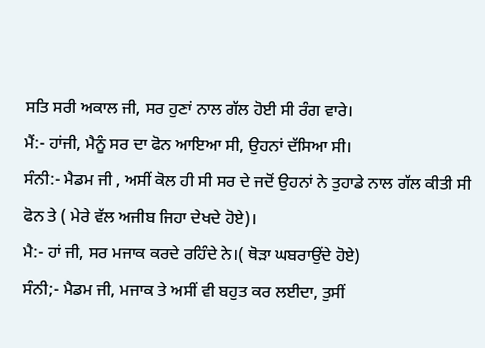ਸਤਿ ਸਰੀ ਅਕਾਲ ਜੀ, ਸਰ ਹੁਣਾਂ ਨਾਲ ਗੱਲ ਹੋਈ ਸੀ ਰੰਗ ਵਾਰੇ।
ਮੈਂ:- ਹਾਂਜੀ, ਮੈਨੂੰ ਸਰ ਦਾ ਫੋਨ ਆਇਆ ਸੀ, ਉਹਨਾਂ ਦੱਸਿਆ ਸੀ।
ਸੰਨੀ:- ਮੈਡਮ ਜੀ , ਅਸੀਂ ਕੋਲ ਹੀ ਸੀ ਸਰ ਦੇ ਜਦੋਂ ਉਹਨਾਂ ਨੇ ਤੁਹਾਡੇ ਨਾਲ ਗੱਲ ਕੀਤੀ ਸੀ ਫੋਨ ਤੇ ( ਮੇਰੇ ਵੱਲ ਅਜੀਬ ਜਿਹਾ ਦੇਖਦੇ ਹੋਏ)।
ਮੈ:- ਹਾਂ ਜੀ, ਸਰ ਮਜਾਕ ਕਰਦੇ ਰਹਿੰਦੇ ਨੇ।( ਥੋੜਾ ਘਬਰਾਉਂਦੇ ਹੋਏ)
ਸੰਨੀ;- ਮੈਡਮ ਜੀ, ਮਜਾਕ ਤੇ ਅਸੀਂ ਵੀ ਬਹੁਤ ਕਰ ਲਈਦਾ, ਤੁਸੀਂ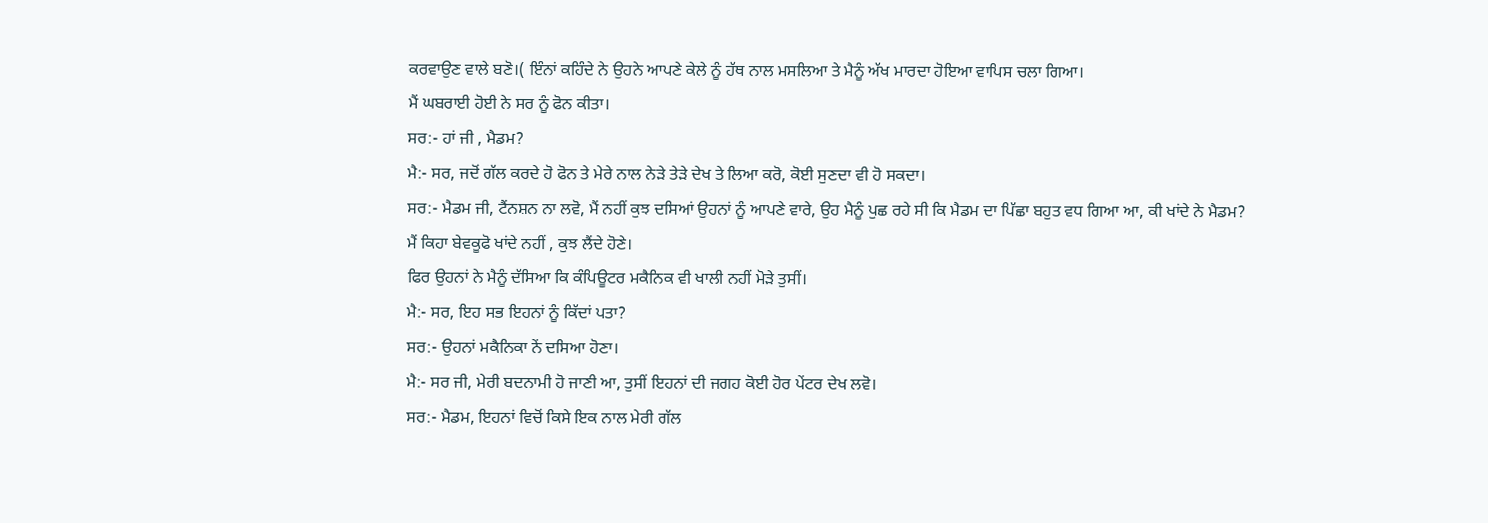ਕਰਵਾਉਣ ਵਾਲੇ ਬਣੋ।( ਇੰਨਾਂ ਕਹਿੰਦੇ ਨੇ ਉਹਨੇ ਆਪਣੇ ਕੇਲੇ ਨੂੰ ਹੱਥ ਨਾਲ ਮਸਲਿਆ ਤੇ ਮੈਨੂੰ ਅੱਖ ਮਾਰਦਾ ਹੋਇਆ ਵਾਪਿਸ ਚਲਾ ਗਿਆ।
ਮੈਂ ਘਬਰਾਈ ਹੋਈ ਨੇ ਸਰ ਨੂੰ ਫੋਨ ਕੀਤਾ।
ਸਰ:- ਹਾਂ ਜੀ , ਮੈਡਮ?
ਮੈ:- ਸਰ, ਜਦੋਂ ਗੱਲ ਕਰਦੇ ਹੋ ਫੋਨ ਤੇ ਮੇਰੇ ਨਾਲ ਨੇੜੇ ਤੇੜੇ ਦੇਖ ਤੇ ਲਿਆ ਕਰੋ, ਕੋਈ ਸੁਣਦਾ ਵੀ ਹੋ ਸਕਦਾ।
ਸਰ:- ਮੈਡਮ ਜੀ, ਟੈਂਨਸ਼ਨ ਨਾ ਲਵੋ, ਮੈਂ ਨਹੀਂ ਕੁਝ ਦਸਿਆਂ ਉਹਨਾਂ ਨੂੰ ਆਪਣੇ ਵਾਰੇ, ਉਹ ਮੈਨੂੰ ਪੁਛ ਰਹੇ ਸੀ ਕਿ ਮੈਡਮ ਦਾ ਪਿੱਛਾ ਬਹੁਤ ਵਧ ਗਿਆ ਆ, ਕੀ ਖਾਂਦੇ ਨੇ ਮੈਡਮ?
ਮੈਂ ਕਿਹਾ ਬੇਵਕੂਫੋ ਖਾਂਦੇ ਨਹੀਂ , ਕੁਝ ਲੈਂਦੇ ਹੋਣੇ।
ਫਿਰ ਉਹਨਾਂ ਨੇ ਮੈਨੂੰ ਦੱਸਿਆ ਕਿ ਕੰਪਿਊਟਰ ਮਕੈਨਿਕ ਵੀ ਖਾਲੀ ਨਹੀਂ ਮੋੜੇ ਤੁਸੀਂ।
ਮੈ:- ਸਰ, ਇਹ ਸਭ ਇਹਨਾਂ ਨੂੰ ਕਿੱਦਾਂ ਪਤਾ?
ਸਰ:- ਉਹਨਾਂ ਮਕੈਨਿਕਾ ਨੇਂ ਦਸਿਆ ਹੋਣਾ।
ਮੈ:- ਸਰ ਜੀ, ਮੇਰੀ ਬਦਨਾਮੀ ਹੋ ਜਾਣੀ ਆ, ਤੁਸੀਂ ਇਹਨਾਂ ਦੀ ਜਗਹ ਕੋਈ ਹੋਰ ਪੇਂਟਰ ਦੇਖ ਲਵੋ।
ਸਰ:- ਮੈਡਮ, ਇਹਨਾਂ ਵਿਚੋਂ ਕਿਸੇ ਇਕ ਨਾਲ ਮੇਰੀ ਗੱਲ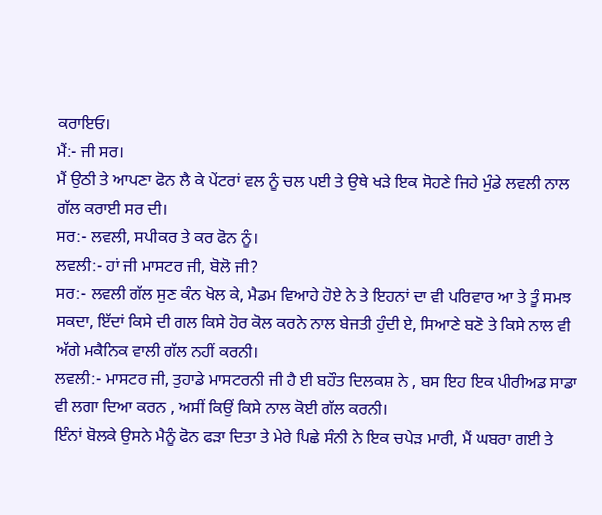ਕਰਾਇਓ।
ਮੈਂ:- ਜੀ ਸਰ।
ਮੈਂ ਉਠੀ ਤੇ ਆਪਣਾ ਫੋਨ ਲੈ ਕੇ ਪੇਂਟਰਾਂ ਵਲ ਨੂੰ ਚਲ ਪਈ ਤੇ ਉਥੇ ਖੜੇ ਇਕ ਸੋਹਣੇ ਜਿਹੇ ਮੁੰਡੇ ਲਵਲੀ ਨਾਲ ਗੱਲ ਕਰਾਈ ਸਰ ਦੀ।
ਸਰ:- ਲਵਲੀ, ਸਪੀਕਰ ਤੇ ਕਰ ਫੋਨ ਨੂੰ।
ਲਵਲੀ:- ਹਾਂ ਜੀ ਮਾਸਟਰ ਜੀ, ਬੋਲੋ ਜੀ?
ਸਰ:- ਲਵਲੀ ਗੱਲ ਸੁਣ ਕੰਨ ਖੋਲ ਕੇ, ਮੈਡਮ ਵਿਆਹੇ ਹੋਏ ਨੇ ਤੇ ਇਹਨਾਂ ਦਾ ਵੀ ਪਰਿਵਾਰ ਆ ਤੇ ਤੂੰ ਸਮਝ ਸਕਦਾ, ਇੱਦਾਂ ਕਿਸੇ ਦੀ ਗਲ ਕਿਸੇ ਹੋਰ ਕੋਲ ਕਰਨੇ ਨਾਲ ਬੇਜਤੀ ਹੁੰਦੀ ਏ, ਸਿਆਣੇ ਬਣੋ ਤੇ ਕਿਸੇ ਨਾਲ ਵੀ ਅੱਗੇ ਮਕੈਨਿਕ ਵਾਲੀ ਗੱਲ ਨਹੀਂ ਕਰਨੀ।
ਲਵਲੀ:- ਮਾਸਟਰ ਜੀ, ਤੁਹਾਡੇ ਮਾਸਟਰਨੀ ਜੀ ਹੈ ਈ ਬਹੌਤ ਦਿਲਕਸ਼ ਨੇ , ਬਸ ਇਹ ਇਕ ਪੀਰੀਅਡ ਸਾਡਾ ਵੀ ਲਗਾ ਦਿਆ ਕਰਨ , ਅਸੀਂ ਕਿਉਂ ਕਿਸੇ ਨਾਲ ਕੋਈ ਗੱਲ ਕਰਨੀ।
ਇੰਨਾਂ ਬੋਲਕੇ ਉਸਨੇ ਮੈਨੂੰ ਫੋਨ ਫੜਾ ਦਿਤਾ ਤੇ ਮੇਰੇ ਪਿਛੇ ਸੰਨੀ ਨੇ ਇਕ ਚਪੇੜ ਮਾਰੀ, ਮੈਂ ਘਬਰਾ ਗਈ ਤੇ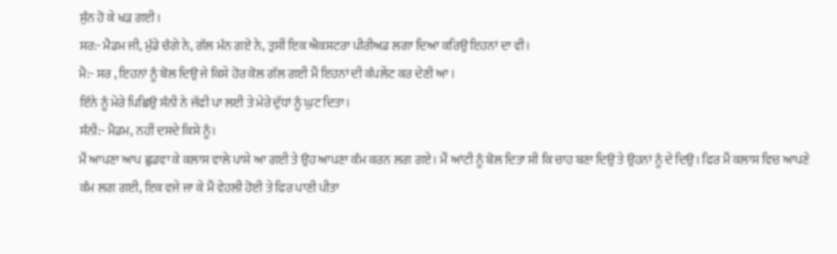ਸੁੰਨ ਹੋ ਕੇ ਖੜ ਗਈ।
ਸਰ:- ਮੈਡਮ ਜੀ, ਮੁੰਡੇ ਚੰਗੇ ਨੇ, ਗੱਲ ਮੰਨ ਗਏ ਨੇ, ਤੁਸੀਂ ਇਕ ਐਕਸਟਰਾ ਪੀਰੀਅਡ ਲਗਾ ਦਿਆ ਕਰਿਉ ਇਹਨਾਂ ਦਾ ਵੀ।
ਮੈ:- ਸਰ , ਇਹਨਾਂ ਨੂੰ ਬੋਲ ਦਿਉ ਜੇ ਕਿਸੇ ਹੋਰ ਕੋਲ ਗੱਲ ਗਈ ਮੈਂ ਇਹਨਾਂ ਦੀ ਕੰਪਲੇਂਟ ਕਰ ਦੇਣੀ ਆ।
ਇੰਨੇ ਨੂੰ ਮੇਰੇ ਪਿਛਿਉ ਸੰਨੀ ਨੇ ਜੱਫੀ ਪਾ ਲਈ ਤੇ ਮੇਰੇ ਦੁੱਧਾਂ ਨੂੰ ਘੁਟ ਦਿਤਾ।
ਸੰਨੀ:- ਮੈਡਮ, ਨਹੀਂ ਦਸਦੇ ਕਿਸੇ ਨੂੰ।
ਮੈਂ ਆਪਣਾ ਆਪ ਛੁਡਵਾ ਕੇ ਕਲਾਸ ਵਾਲੇ ਪਾਸੇ ਆ ਗਈ ਤੇ ਉਹ ਆਪਣਾ ਕੰਮ ਕਰਨ ਲਗ ਗਏ। ਮੈਂ ਆਂਟੀ ਨੂੰ ਬੋਲ ਦਿਤਾ ਸੀ ਕਿ ਚਾਹ ਬਣਾ ਦਿਉ ਤੇ ਉਹਨਾਂ ਨੂੰ ਦੇ ਦਿਉ। ਫਿਰ ਮੈਂ ਕਲਾਸ ਵਿਚ ਆਪਣੇ ਕੰਮ ਲਗ ਗਈ, ਇਕ ਵਜੇ ਜਾ ਕੇ ਮੈਂ ਵੇਹਲੀ ਹੋਈ ਤੇ ਫਿਰ ਪਾਣੀ ਪੀਤਾ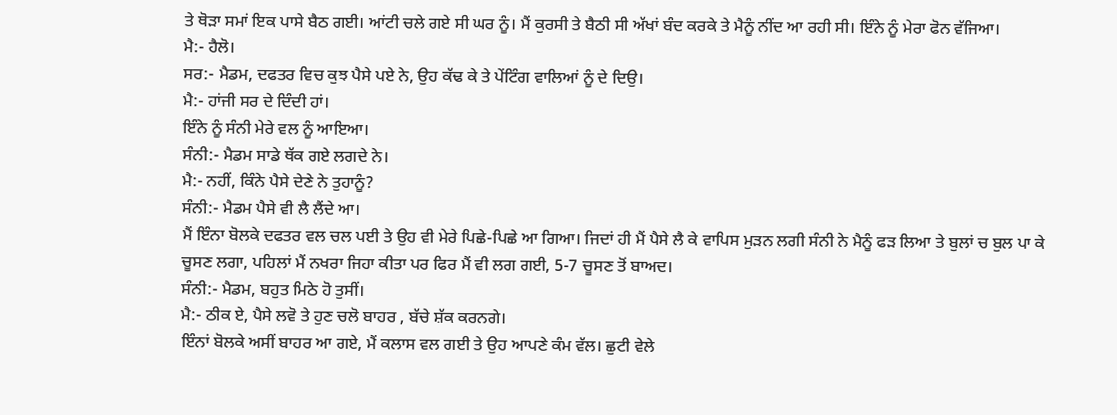ਤੇ ਥੋੜਾ ਸਮਾਂ ਇਕ ਪਾਸੇ ਬੈਠ ਗਈ। ਆਂਟੀ ਚਲੇ ਗਏ ਸੀ ਘਰ ਨੂੰ। ਮੈਂ ਕੁਰਸੀ ਤੇ ਬੈਠੀ ਸੀ ਅੱਖਾਂ ਬੰਦ ਕਰਕੇ ਤੇ ਮੈਨੂੰ ਨੀਂਦ ਆ ਰਹੀ ਸੀ। ਇੰਨੇ ਨੂੰ ਮੇਰਾ ਫੋਨ ਵੱਜਿਆ।
ਮੈ:- ਹੈਲੋ।
ਸਰ:- ਮੈਡਮ, ਦਫਤਰ ਵਿਚ ਕੁਝ ਪੈਸੇ ਪਏ ਨੇ, ਉਹ ਕੱਢ ਕੇ ਤੇ ਪੇਂਟਿੰਗ ਵਾਲਿਆਂ ਨੂੰ ਦੇ ਦਿਉ।
ਮੈ:- ਹਾਂਜੀ ਸਰ ਦੇ ਦਿੰਦੀ ਹਾਂ।
ਇੰਨੇ ਨੂੰ ਸੰਨੀ ਮੇਰੇ ਵਲ ਨੂੰ ਆਇਆ।
ਸੰਨੀ:- ਮੈਡਮ ਸਾਡੇ ਥੱਕ ਗਏ ਲਗਦੇ ਨੇ।
ਮੈ:- ਨਹੀਂ, ਕਿੰਨੇ ਪੈਸੇ ਦੇਣੇ ਨੇ ਤੁਹਾਨੂੰ?
ਸੰਨੀ:- ਮੈਡਮ ਪੈਸੇ ਵੀ ਲੈ ਲੈਂਦੇ ਆ।
ਮੈਂ ਇੰਨਾ ਬੋਲਕੇ ਦਫਤਰ ਵਲ ਚਲ ਪਈ ਤੇ ਉਹ ਵੀ ਮੇਰੇ ਪਿਛੇ-ਪਿਛੇ ਆ ਗਿਆ। ਜਿਦਾਂ ਹੀ ਮੈਂ ਪੈਸੇ ਲੈ ਕੇ ਵਾਪਿਸ ਮੁੜਨ ਲਗੀ ਸੰਨੀ ਨੇ ਮੈਨੂੰ ਫੜ ਲਿਆ ਤੇ ਬੁਲਾਂ ਚ ਬੁਲ ਪਾ ਕੇ ਚੂਸਣ ਲਗਾ, ਪਹਿਲਾਂ ਮੈਂ ਨਖਰਾ ਜਿਹਾ ਕੀਤਾ ਪਰ ਫਿਰ ਮੈਂ ਵੀ ਲਗ ਗਈ, 5-7 ਚੂਸਣ ਤੋਂ ਬਾਅਦ।
ਸੰਨੀ:- ਮੈਡਮ, ਬਹੁਤ ਮਿਠੇ ਹੋ ਤੁਸੀਂ।
ਮੈ:- ਠੀਕ ਏ, ਪੈਸੇ ਲਵੋ ਤੇ ਹੁਣ ਚਲੋ ਬਾਹਰ , ਬੱਚੇ ਸ਼ੱਕ ਕਰਨਗੇ।
ਇੰਨਾਂ ਬੋਲਕੇ ਅਸੀਂ ਬਾਹਰ ਆ ਗਏ, ਮੈਂ ਕਲਾਸ ਵਲ ਗਈ ਤੇ ਉਹ ਆਪਣੇ ਕੰਮ ਵੱਲ। ਛੁਟੀ ਵੇਲੇ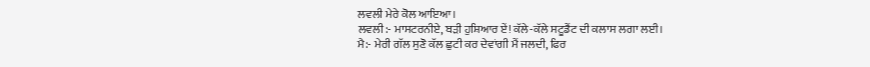ਲਵਲੀ ਮੇਰੇ ਕੋਲ ਆਇਆ।
ਲਵਲੀ:- ਮਾਸਟਰਨੀਏ, ਬੜੀ ਹੁਸ਼ਿਆਰ ਏਂ! ਕੱਲੇ-ਕੱਲੇ ਸਟੂਡੈਂਟ ਦੀ ਕਲਾਸ ਲਗਾ ਲਈ।
ਮੈ:- ਮੇਰੀ ਗੱਲ ਸੁਣੋ ਕੱਲ ਛੁਟੀ ਕਰ ਦੇਵਾਂਗੀ ਮੈਂ ਜਲਦੀ, ਫਿਰ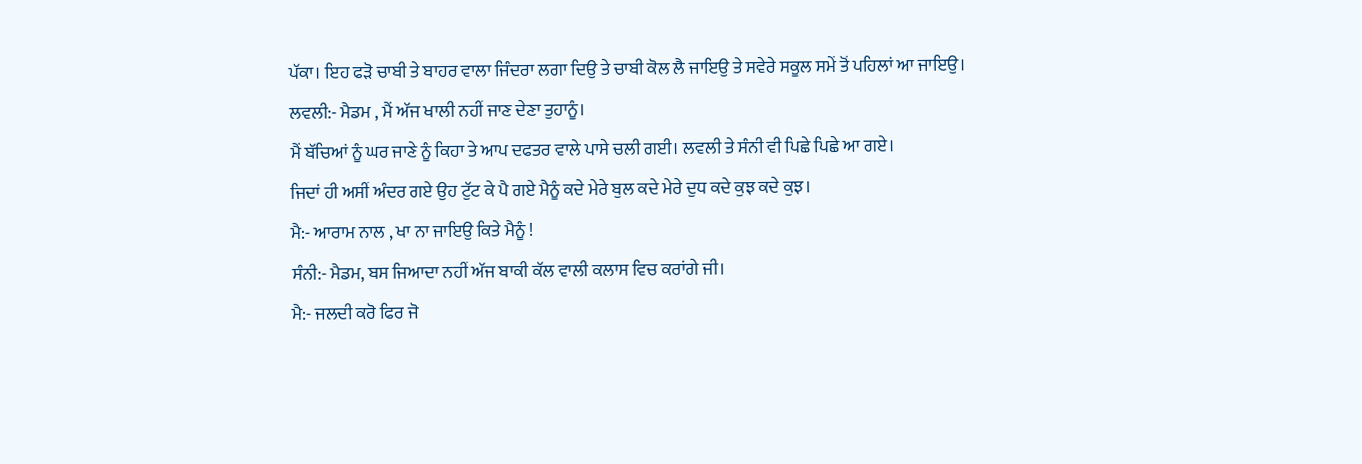ਪੱਕਾ। ਇਹ ਫੜੋ ਚਾਬੀ ਤੇ ਬਾਹਰ ਵਾਲਾ ਜਿੰਦਰਾ ਲਗਾ ਦਿਉ ਤੇ ਚਾਬੀ ਕੋਲ ਲੈ ਜਾਇਉ ਤੇ ਸਵੇਰੇ ਸਕੂਲ ਸਮੇਂ ਤੋਂ ਪਹਿਲਾਂ ਆ ਜਾਇਉ।
ਲਵਲੀ:- ਮੈਡਮ , ਮੈਂ ਅੱਜ ਖਾਲੀ ਨਹੀਂ ਜਾਣ ਦੇਣਾ ਤੁਹਾਨੂੰ।
ਮੈਂ ਬੱਚਿਆਂ ਨੂੰ ਘਰ ਜਾਣੇ ਨੂੰ ਕਿਹਾ ਤੇ ਆਪ ਦਫਤਰ ਵਾਲੇ ਪਾਸੇ ਚਲੀ ਗਈ। ਲਵਲੀ ਤੇ ਸੰਨੀ ਵੀ ਪਿਛੇ ਪਿਛੇ ਆ ਗਏ।
ਜਿਦਾਂ ਹੀ ਅਸੀਂ ਅੰਦਰ ਗਏ ਉਹ ਟੁੱਟ ਕੇ ਪੈ ਗਏ ਮੈਨੂੰ ਕਦੇ ਮੇਰੇ ਬੁਲ ਕਦੇ ਮੇਰੇ ਦੁਧ ਕਦੇ ਕੁਝ ਕਦੇ ਕੁਝ।
ਮੈ:- ਆਰਾਮ ਨਾਲ , ਖਾ ਨਾ ਜਾਇਉ ਕਿਤੇ ਮੈਨੂੰ !
ਸੰਨੀ:- ਮੈਡਮ, ਬਸ ਜਿਆਦਾ ਨਹੀਂ ਅੱਜ ਬਾਕੀ ਕੱਲ ਵਾਲੀ ਕਲਾਸ ਵਿਚ ਕਰਾਂਗੇ ਜੀ।
ਮੈ:- ਜਲਦੀ ਕਰੋ ਫਿਰ ਜੋ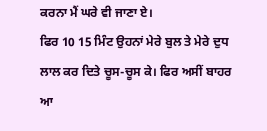ਕਰਨਾ ਮੈਂ ਘਰੇ ਵੀ ਜਾਣਾ ਏ।
ਫਿਰ 10 15 ਮਿੰਟ ਉਹਨਾਂ ਮੇਰੇ ਬੁਲ ਤੇ ਮੇਰੇ ਦੁਧ ਲਾਲ ਕਰ ਦਿਤੇ ਚੂਸ-ਚੂਸ ਕੇ। ਫਿਰ ਅਸੀਂ ਬਾਹਰ ਆ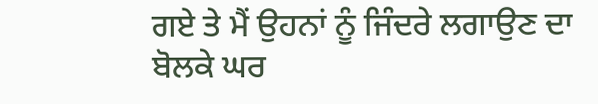ਗਏ ਤੇ ਮੈਂ ਉਹਨਾਂ ਨੂੰ ਜਿੰਦਰੇ ਲਗਾਉਣ ਦਾ ਬੋਲਕੇ ਘਰ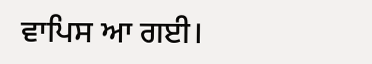ਵਾਪਿਸ ਆ ਗਈ।